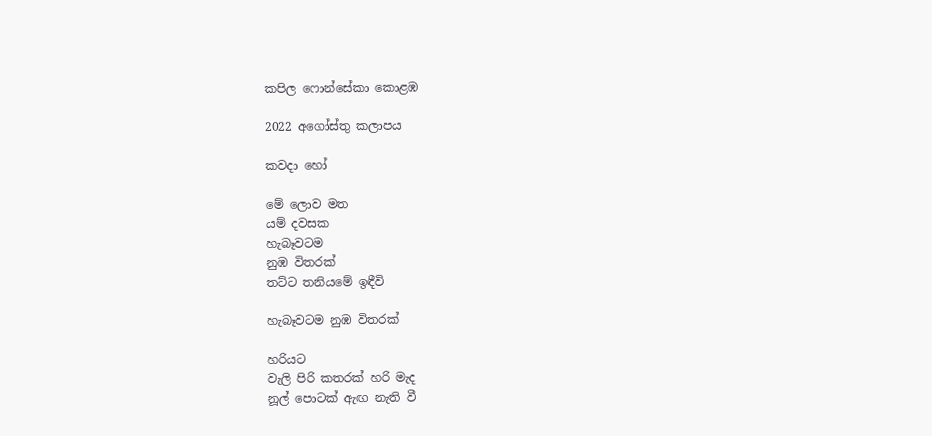කපිල ෆොන්සේකා කොළඹ

2022 අගෝස්තු කලාපය

කවදා හෝ

මේ ලොව මත
යම් දවසක
හැබෑවටම
නුඹ විතරක්
තට්ට තනියමේ ඉඳීවි

හැබෑවටම නුඹ විතරක්

හරියට
වැලි පිරි කතරක් හරි මැද
නූල් පොටක් ඇඟ නැති වී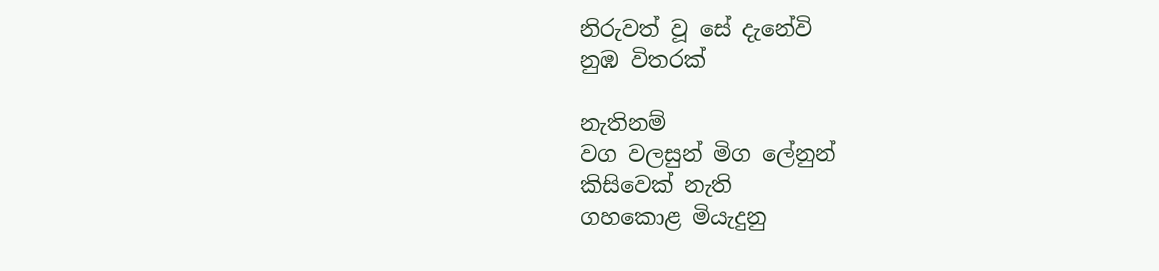නිරුවත් වූ සේ දැනේවි
නුඹ විතරක්

නැතිනම්
වග වලසුන් මිග ලේනුන්
කිසිවෙක් නැති
ගහකොළ මියැදුනු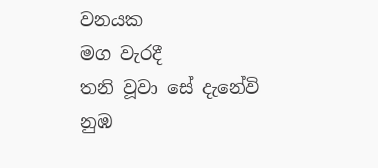වනයක
මග වැරදී
තනි වූවා සේ දැනේවි
නුඹ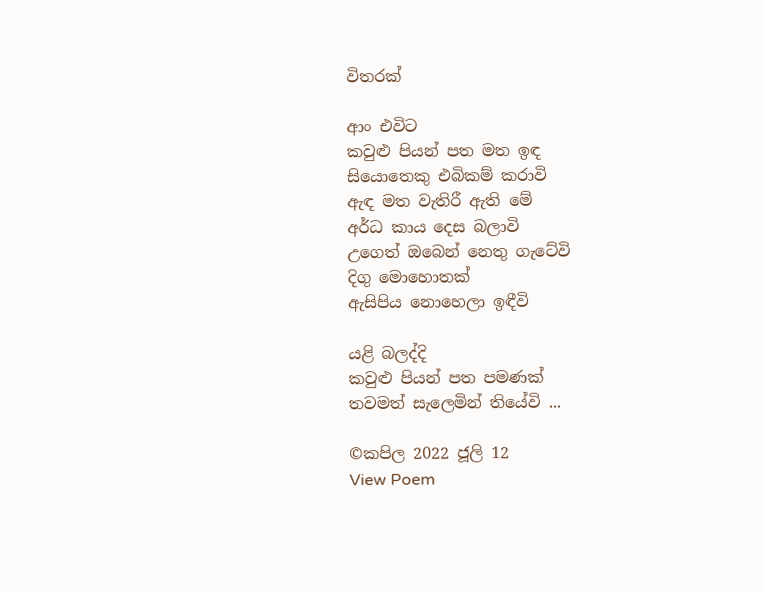විතරක්

ආං එවිට
කවුළු පියන් පත මත ඉඳ
සියොතෙකු එබිකම් කරාවි
ඇඳ මත වැතිරී ඇති මේ
අර්ධ කාය දෙස බලාවි
උගෙත් ඔබෙන් නෙතු ගැටේවි
දිගු මොහොතක්
ඇසිපිය නොහෙලා ඉඳීවි

යළි බලද්දි
කවුළු පියන් පත පමණක්
තවමත් සැලෙමින් තියේවි ...

©කපිල 2022 ජූලි 12
View Poem